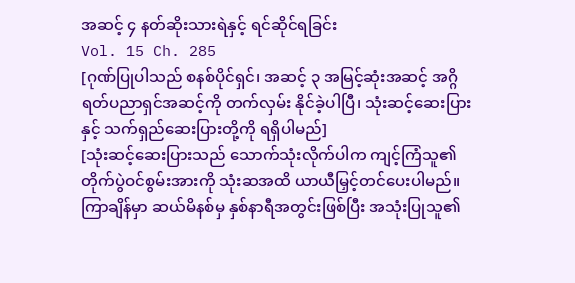အဆင့် ၄ နတ်ဆိုးသားရဲနှင့် ရင်ဆိုင်ရခြင်း
Vol. 15 Ch. 285
[ဂုဏ်ပြုပါသည် စနစ်ပိုင်ရှင်၊ အဆင့် ၃ အမြင့်ဆုံးအဆင့် အဂ္ဂိရတ်ပညာရှင်အဆင့်ကို တက်လှမ်း နိုင်ခဲ့ပါပြီ၊ သုံးဆင့်ဆေးပြားနှင့် သက်ရှည်ဆေးပြားတို့ကို ရရှိပါမည်]
[သုံးဆင့်ဆေးပြားသည် သောက်သုံးလိုက်ပါက ကျင့်ကြံသူ၏ တိုက်ပွဲဝင်စွမ်းအားကို သုံးဆအထိ ယာယီမြှင့်တင်ပေးပါမည်။ ကြာချိန်မှာ ဆယ်မိနစ်မှ နှစ်နာရီအတွင်းဖြစ်ပြီး အသုံးပြုသူ၏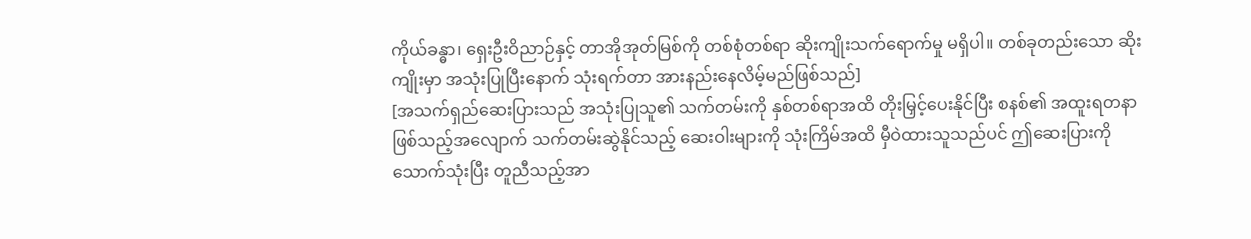ကိုယ်ခန္ဓာ၊ ရှေးဦးဝိညာဉ်နှင့် တာအိုအုတ်မြစ်ကို တစ်စုံတစ်ရာ ဆိုးကျိုးသက်ရောက်မှု မရှိပါ။ တစ်ခုတည်းသော ဆိုးကျိုးမှာ အသုံးပြုပြီးနောက် သုံးရက်တာ အားနည်းနေလိမ့်မည်ဖြစ်သည်]
[အသက်ရှည်ဆေးပြားသည် အသုံးပြုသူ၏ သက်တမ်းကို နှစ်တစ်ရာအထိ တိုးမြှင့်ပေးနိုင်ပြီး စနစ်၏ အထူးရတနာဖြစ်သည့်အလျောက် သက်တမ်းဆွဲနိုင်သည့် ဆေးဝါးများကို သုံးကြိမ်အထိ မှီဝဲထားသူသည်ပင် ဤဆေးပြားကို သောက်သုံးပြီး တူညီသည့်အာ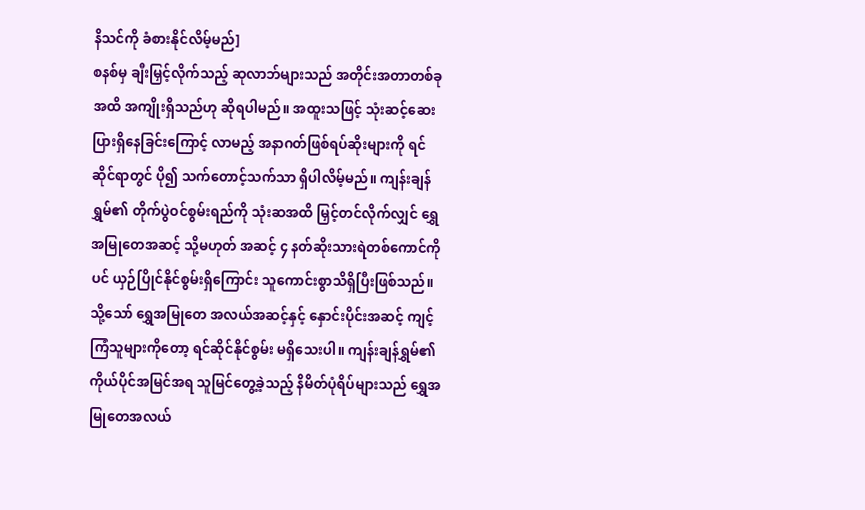နိသင်ကို ခံစားနိုင်လိမ့်မည်]
စနစ်မှ ချီးမြှင့်လိုက်သည့် ဆုလာဘ်များသည် အတိုင်းအတာတစ်ခုအထိ အကျိုးရှိသည်ဟု ဆိုရပါမည်။ အထူးသဖြင့် သုံးဆင့်ဆေးပြားရှိနေခြင်းကြောင့် လာမည့် အနာဂတ်ဖြစ်ရပ်ဆိုးများကို ရင်ဆိုင်ရာတွင် ပို၍ သက်တောင့်သက်သာ ရှိပါလိမ့်မည်။ ကျန်းချန်ရွှမ်၏ တိုက်ပွဲဝင်စွမ်းရည်ကို သုံးဆအထိ မြှင့်တင်လိုက်လျှင် ရွှေအမြုတေအဆင့် သို့မဟုတ် အဆင့် ၄ နတ်ဆိုးသားရဲတစ်ကောင်ကိုပင် ယှဉ်ပြိုင်နိုင်စွမ်းရှိကြောင်း သူကောင်းစွာသိရှိပြီးဖြစ်သည်။ သို့သော် ရွှေအမြုတေ အလယ်အဆင့်နှင့် နှောင်းပိုင်းအဆင့် ကျင့်ကြံသူများကိုတော့ ရင်ဆိုင်နိုင်စွမ်း မရှိသေးပါ။ ကျန်းချန်ရွှမ်၏ ကိုယ်ပိုင်အမြင်အရ သူမြင်တွေ့ခဲ့သည့် နိမိတ်ပုံရိပ်များသည် ရွှေအမြုတေအလယ်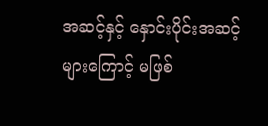အဆင့်နှင့် နှောင်းပိုင်းအဆင့်များကြောင့် မဖြစ်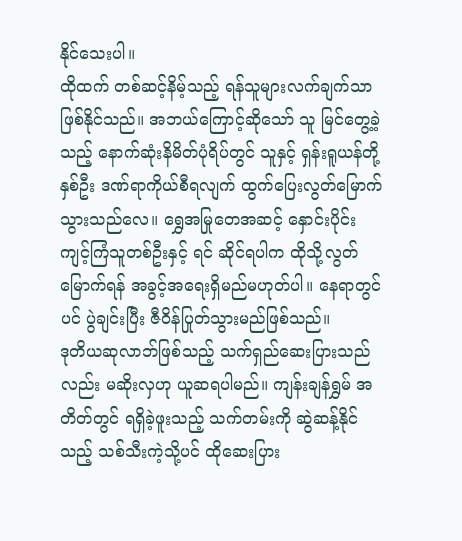နိုင်သေးပါ။
ထိုထက် တစ်ဆင့်နိမ့်သည့် ရန်သူများလက်ချက်သာ ဖြစ်နိုင်သည်။ အဘယ်ကြောင့်ဆိုသော် သူ မြင်တွေ့ခဲ့သည့် နောက်ဆုံးနိမိတ်ပုံရိပ်တွင် သူနှင့် ရှန်းရူယန်တို့နှစ်ဦး ဒဏ်ရာကိုယ်စီရလျက် ထွက်ပြေးလွတ်မြောက်သွားသည်လေ။ ရွှေအမြုတေအဆင့် နှောင်းပိုင်း ကျင့်ကြံသူတစ်ဦးနှင့် ရင် ဆိုင်ရပါက ထိုသို့လွတ်မြောက်ရန် အခွင့်အရေးရှိမည်မဟုတ်ပါ။ နေရာတွင်ပင် ပွဲချင်းပြီး ဇီဝိန်ပြုတ်သွားမည်ဖြစ်သည်။
ဒုတိယဆုလာဘ်ဖြစ်သည့် သက်ရှည်ဆေးပြားသည်လည်း မဆိုးလှဟု ယူဆရပါမည်။ ကျန်းချန်ရွှမ် အတိတ်တွင် ရရှိခဲ့ဖူးသည့် သက်တမ်းကို ဆွဲဆန့်နိုင်သည့် သစ်သီးကဲ့သို့ပင် ထိုဆေးပြား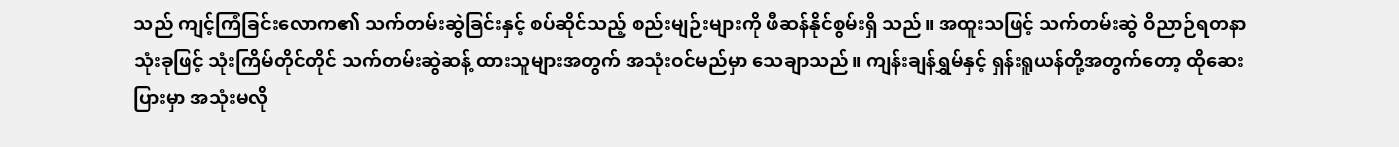သည် ကျင့်ကြံခြင်းလောက၏ သက်တမ်းဆွဲခြင်းနှင့် စပ်ဆိုင်သည့် စည်းမျဉ်းများကို ဖီဆန်နိုင်စွမ်းရှိ သည်။ အထူးသဖြင့် သက်တမ်းဆွဲ ဝိညာဉ်ရတနာသုံးခုဖြင့် သုံးကြိမ်တိုင်တိုင် သက်တမ်းဆွဲဆန့် ထားသူများအတွက် အသုံးဝင်မည်မှာ သေချာသည်။ ကျန်းချန်ရွှမ်နှင့် ရှန်းရူယန်တို့အတွက်တော့ ထိုဆေးပြားမှာ အသုံးမလို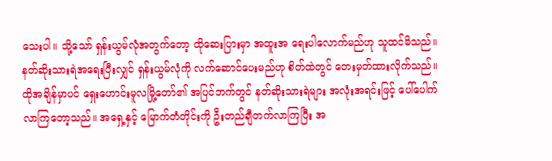သေးပါ။ သို့သော် ရှန်းယွမ်လုံအတွက်တော့ ထိုဆေးပြားမှာ အထူးအ ရေးပါလောက်မည်ဟု သူထင်မိသည်။ နတ်ဆိုးသားရဲအရေးပြီးလျှင် ရှန်းယွမ်လုံကို လက်ဆောင်ပေးမည်ဟု စိတ်ထဲတွင် တေးမှတ်ထားလိုက်သည်။
ထိုအချိန်မှာပင် ရှေးဟောင်းမူလမြို့တော်၏ အပြင်ဘက်တွင် နတ်ဆိုးသားရဲများ အလုံးအရင်းဖြင့် ပေါ်ပေါက်လာကြတော့သည်။ အရှေ့နှင့် မြောက်တံတိုင်းကို ဦးတည်ချီတက်လာကြပြီး အ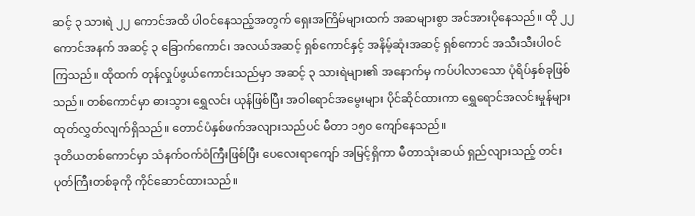ဆင့် ၃ သားရဲ ၂၂ ကောင်အထိ ပါဝင်နေသည့်အတွက် ရှေးအကြိမ်များထက် အဆများစွာ အင်အားပိုနေသည်။ ထို ၂၂ ကောင်အနက် အဆင့် ၃ ခြောက်ကောင်၊ အလယ်အဆင့် ရှစ်ကောင်နှင့် အနိမ့်ဆုံးအဆင့် ရှစ်ကောင် အသီးသီးပါဝင်ကြသည်။ ထိုထက် တုန်လှုပ်ဖွယ်ကောင်းသည်မှာ အဆင့် ၃ သားရဲများ၏ အနောက်မှ ကပ်ပါလာသော ပုံရိပ်နှစ်ခုဖြစ်သည်။ တစ်ကောင်မှာ ဓားသွား ရွှေလင်း ယုန်ဖြစ်ပြီး အဝါရောင်အမွေးများ ပိုင်ဆိုင်ထားကာ ရွှေရောင်အလင်းမှုန်များ ထုတ်လွှတ်လျက်ရှိသည်။ တောင်ပံနှစ်ဖက်အလျားသည်ပင် မီတာ ၁၅၀ ကျော်နေသည်။
ဒုတိယတစ်ကောင်မှာ သံနက်ဝက်ဝံကြီးဖြစ်ပြီး ပေလေးရာကျော် အမြင့်ရှိကာ မီတာသုံးဆယ် ရှည်လျားသည့် တင်းပုတ်ကြီးတစ်ခုကို ကိုင်ဆောင်ထားသည်။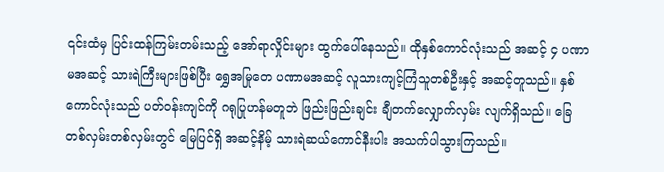၎င်းထံမှ ပြင်းထန်ကြမ်းတမ်းသည့် အော်ရာလှိုင်းများ ထွက်ပေါ်နေသည်။ ထိုနှစ်ကောင်လုံးသည် အဆင့် ၄ ပဏာမအဆင့် သားရဲကြီးများဖြစ်ပြီး ရွှေအမြုတေ ပဏာမအဆင့် လူသားကျင့်ကြံသူတစ်ဦးနှင့် အဆင့်တူသည်။ နှစ်ကောင်လုံးသည် ပတ်ဝန်းကျင်ကို ဂရုပြုဟန်မတူဘဲ ဖြည်းဖြည်းချင်း ချီတက်လျှောက်လှမ်း လျက်ရှိသည်။ ခြေတစ်လှမ်းတစ်လှမ်းတွင် မြေပြင်ရှိ အဆင့်နိမ့် သားရဲဆယ်ကောင်နီးပါး အသက်ပါသွားကြသည်။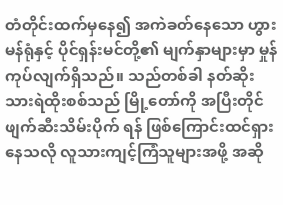တံတိုင်းထက်မှနေ၍ အကဲခတ်နေသော ဟွားမန်ရုံနှင့် ပိုင်ရှန်းမင်တို့၏ မျက်နှာများမှာ မှုန်ကုပ်လျက်ရှိသည်။ သည်တစ်ခါ နတ်ဆိုးသားရဲထိုးစစ်သည် မြို့တော်ကို အပြီးတိုင်ဖျက်ဆီးသိမ်းပိုက် ရန် ဖြစ်ကြောင်းထင်ရှားနေသလို လူသားကျင့်ကြံသူများအဖို့ အဆို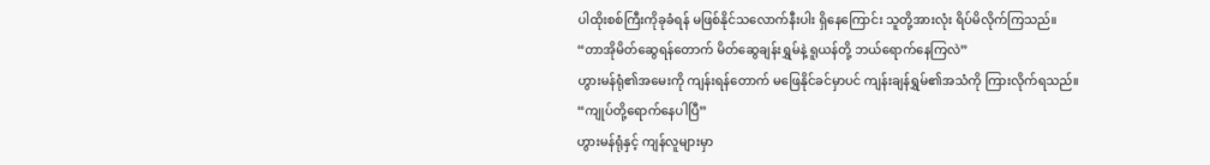ပါထိုးစစ်ကြီးကိုခုခံရန် မဖြစ်နိုင်သလောက်နီးပါး ရှိနေကြောင်း သူတို့အားလုံး ရိပ်မိလိုက်ကြသည်။
“တာအိုမိတ်ဆွေရန်တောက် မိတ်ဆွေချန်းရွှမ်နဲ့ ရူယန်တို့ ဘယ်ရောက်နေကြလဲ”
ဟွားမန်ရုံ၏အမေးကို ကျန်းရန်တောက် မဖြေနိုင်ခင်မှာပင် ကျန်းချန်ရွှမ်၏အသံကို ကြားလိုက်ရသည်။
“ကျုပ်တို့ရောက်နေပါပြီ”
ဟွားမန်ရုံနှင့် ကျန်လူများမှာ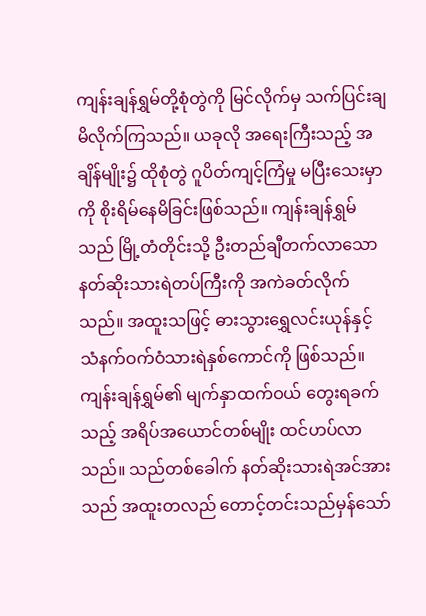ကျန်းချန်ရွှမ်တို့စုံတွဲကို မြင်လိုက်မှ သက်ပြင်းချမိလိုက်ကြသည်။ ယခုလို အရေးကြီးသည့် အချိန်မျိုး၌ ထိုစုံတွဲ ဂူပိတ်ကျင့်ကြံမှု မပြီးသေးမှာကို စိုးရိမ်နေမိခြင်းဖြစ်သည်။ ကျန်းချန်ရွှမ်သည် မြို့တံတိုင်းသို့ ဦးတည်ချီတက်လာသော နတ်ဆိုးသားရဲတပ်ကြီးကို အကဲခတ်လိုက်သည်။ အထူးသဖြင့် ဓားသွားရွှေလင်းယုန်နှင့် သံနက်ဝက်ဝံသားရဲနှစ်ကောင်ကို ဖြစ်သည်။ ကျန်းချန်ရွှမ်၏ မျက်နှာထက်ဝယ် တွေးရခက်သည့် အရိပ်အယောင်တစ်မျိုး ထင်ဟပ်လာသည်။ သည်တစ်ခေါက် နတ်ဆိုးသားရဲအင်အားသည် အထူးတလည် တောင့်တင်းသည်မှန်သော်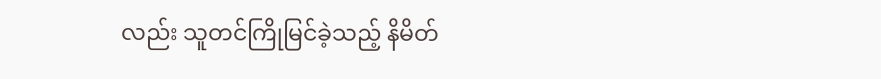လည်း သူတင်ကြိုမြင်ခဲ့သည့် နိမိတ်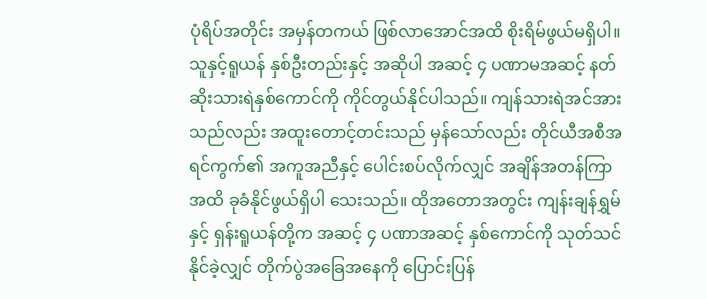ပုံရိပ်အတိုင်း အမှန်တကယ် ဖြစ်လာအောင်အထိ စိုးရိမ်ဖွယ်မရှိပါ။
သူနှင့်ရူယန် နှစ်ဦးတည်းနှင့် အဆိုပါ အဆင့် ၄ ပဏာမအဆင့် နတ်ဆိုးသားရဲနှစ်ကောင်ကို ကိုင်တွယ်နိုင်ပါသည်။ ကျန်သားရဲအင်အားသည်လည်း အထူးတောင့်တင်းသည် မှန်သော်လည်း တိုင်ယီအစီအရင်ကွက်၏ အကူအညီနှင့် ပေါင်းစပ်လိုက်လျှင် အချိန်အတန်ကြာအထိ ခုခံနိုင်ဖွယ်ရှိပါ သေးသည်။ ထိုအတောအတွင်း ကျန်းချန်ရွှမ်နှင့် ရှန်းရူယန်တို့က အဆင့် ၄ ပဏာအဆင့် နှစ်ကောင်ကို သုတ်သင်နိုင်ခဲ့လျှင် တိုက်ပွဲအခြေအနေကို ပြောင်းပြန်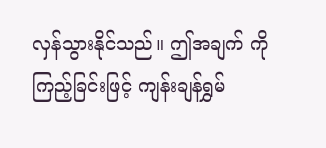လှန်သွားနိုင်သည်။ ဤအချက် ကို ကြည့်ခြင်းဖြင့် ကျန်းချန်ရွှမ်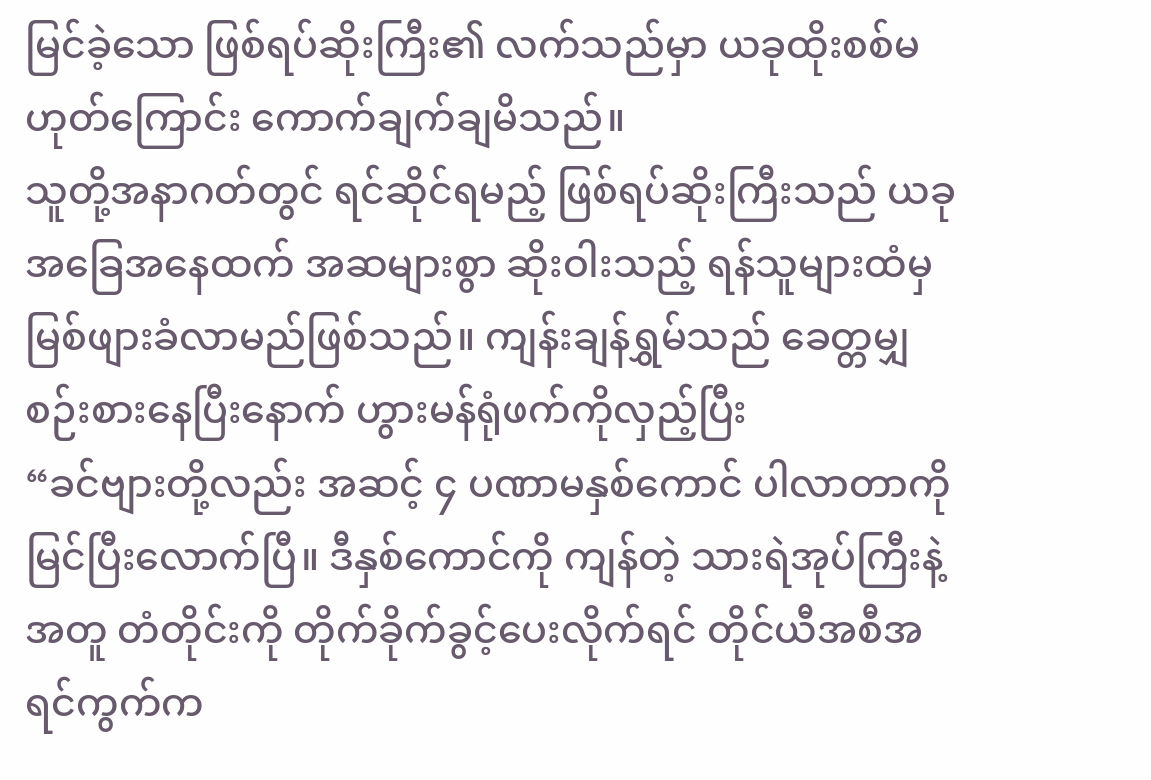မြင်ခဲ့သော ဖြစ်ရပ်ဆိုးကြီး၏ လက်သည်မှာ ယခုထိုးစစ်မဟုတ်ကြောင်း ကောက်ချက်ချမိသည်။
သူတို့အနာဂတ်တွင် ရင်ဆိုင်ရမည့် ဖြစ်ရပ်ဆိုးကြီးသည် ယခုအခြေအနေထက် အဆများစွာ ဆိုးဝါးသည့် ရန်သူများထံမှ မြစ်ဖျားခံလာမည်ဖြစ်သည်။ ကျန်းချန်ရွှမ်သည် ခေတ္တမျှ စဉ်းစားနေပြီးနောက် ဟွားမန်ရုံဖက်ကိုလှည့်ပြီး
“ခင်ဗျားတို့လည်း အဆင့် ၄ ပဏာမနှစ်ကောင် ပါလာတာကို မြင်ပြီးလောက်ပြီ။ ဒီနှစ်ကောင်ကို ကျန်တဲ့ သားရဲအုပ်ကြီးနဲ့အတူ တံတိုင်းကို တိုက်ခိုက်ခွင့်ပေးလိုက်ရင် တိုင်ယီအစီအရင်ကွက်က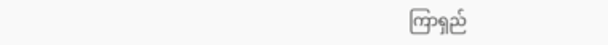ကြာရှည်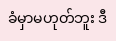ခံမှာမဟုတ်ဘူး ဒီ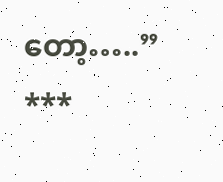တော့…..”
***